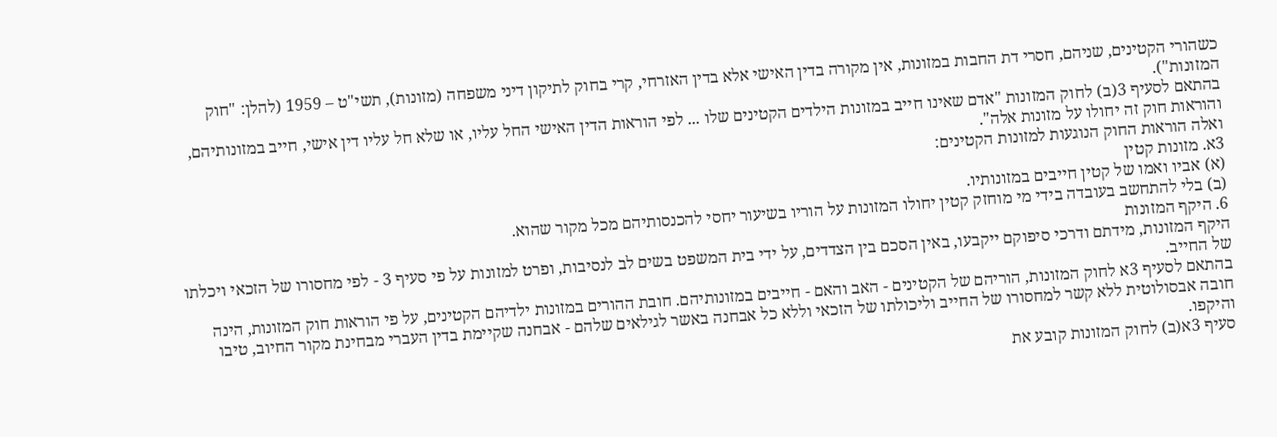כשהורי הקטינים, שניהם, חסרי דת החבות במזונות, אין מקורה בדין האישי אלא בדין האזרחי, קרי בחוק לתיקון דיני משפחה (מזונות), תשי"ט – 1959 (להלן: "חוק המזונות").
בהתאם לסעיף 3(ב) לחוק המזונות "אדם שאינו חייב במזונות הילדים הקטינים שלו ... לפי הוראות הדין האישי החל עליו, או שלא חל עליו דין אישי, חייב במזונותיהם, והוראות חוק זה יחולו על מזונות אלה".
ואלה הוראות החוק הנוגעות למזונות הקטינים:
3א. מזונות קטין
(א) אביו ואמו של קטין חייבים במזונותיו.
(ב) בלי להתחשב בעובדה בידי מי מוחזק קטין יחולו המזונות על הוריו בשיעור יחסי להכנסותיהם מכל מקור שהוא.
6. היקף המזונות
היקף המזונות, מידתם ודרכי סיפוקם ייקבעו, באין הסכם בין הצדדים, על ידי בית המשפט בשים לב לנסיבות, ופרט למזונות על פי סעיף 3 - לפי מחסורו של הזכאי ויכלתו של החייב.
בהתאם לסעיף 3א לחוק המזונות, הוריהם של הקטינים - האב והאם - חייבים במזונותיהם. חובת ההורים במזונות ילדיהם הקטינים, על פי הוראות חוק המזונות, הינה חובה אבסולוטית ללא קשר למחסורו של החייב וליכולתו של הזכאי וללא כל אבחנה באשר לגילאים שלהם - אבחנה שקיימת בדין העברי מבחינת מקור החיוב, טיבו והיקפו.
סעיף 3א(ב) לחוק המזונות קובע את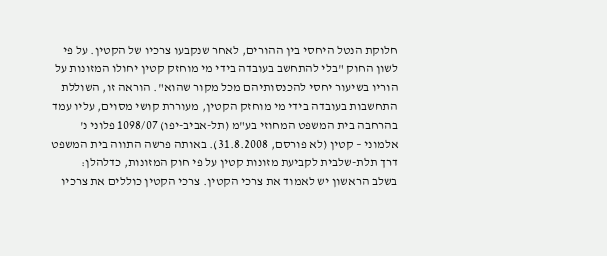חלוקת הנטל היחסי בין ההורים, לאחר שנקבעו צרכיו של הקטין. על פי לשון החוק "בלי להתחשב בעובדה בידי מי מוחזק קטין יחולו המזונות על הוריו בשיעור יחסי להכנסותיהם מכל מקור שהוא". הוראה זו, השוללת התחשבות בעובדה בידי מי מוחזק הקטין, מעוררת קושי מסוים, עליו עמד בהרחבה בית המשפט המחוזי בע"מ (תל-אביב-יפו) 1098/07 פלוני נ' אלמוני – קטין (לא פורסם, 31.8.2008). באותה פרשה התווה בית המשפט דרך תלת-שלבית לקביעת מזונות קטין על פי חוק המזונות, כדלהלן:
בשלב הראשון יש לאמוד את צרכי הקטין. צרכי הקטין כוללים את צרכיו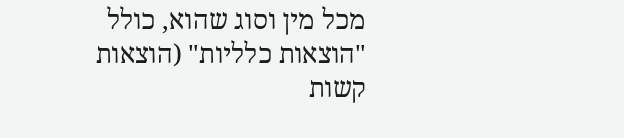מכל מין וסוג שהוא, כולל "הוצאות כלליות" (הוצאות קשות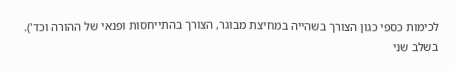לכימות כספי כגון הצורך בשהייה במחיצת מבוגר, הצורך בהתייחסות ופנאי של ההורה וכד').
בשלב שני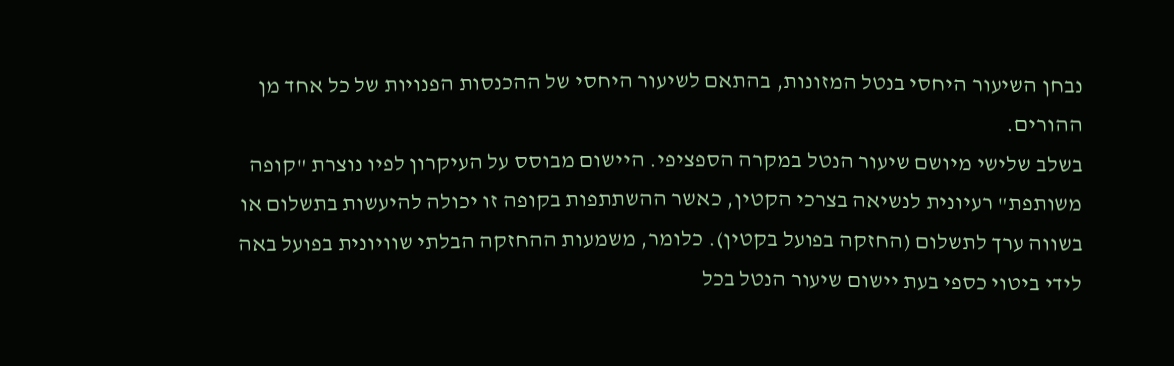נבחן השיעור היחסי בנטל המזונות, בהתאם לשיעור היחסי של ההכנסות הפנויות של כל אחד מן ההורים.
בשלב שלישי מיושם שיעור הנטל במקרה הספציפי. היישום מבוסס על העיקרון לפיו נוצרת "קופה משותפת" רעיונית לנשיאה בצרכי הקטין, כאשר ההשתתפות בקופה זו יכולה להיעשות בתשלום או בשווה ערך לתשלום (החזקה בפועל בקטין). כלומר, משמעות ההחזקה הבלתי שוויונית בפועל באה לידי ביטוי כספי בעת יישום שיעור הנטל בכל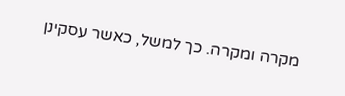מקרה ומקרה. כך למשל, כאשר עסקינן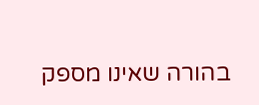בהורה שאינו מספק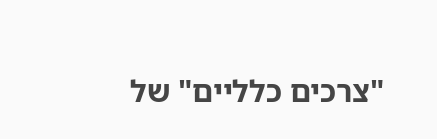"צרכים כלליים" של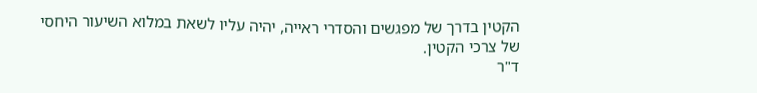הקטין בדרך של מפגשים והסדרי ראייה, יהיה עליו לשאת במלוא השיעור היחסי של צרכי הקטין.
ד"ר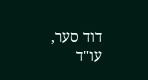דוד סער, עו"ד